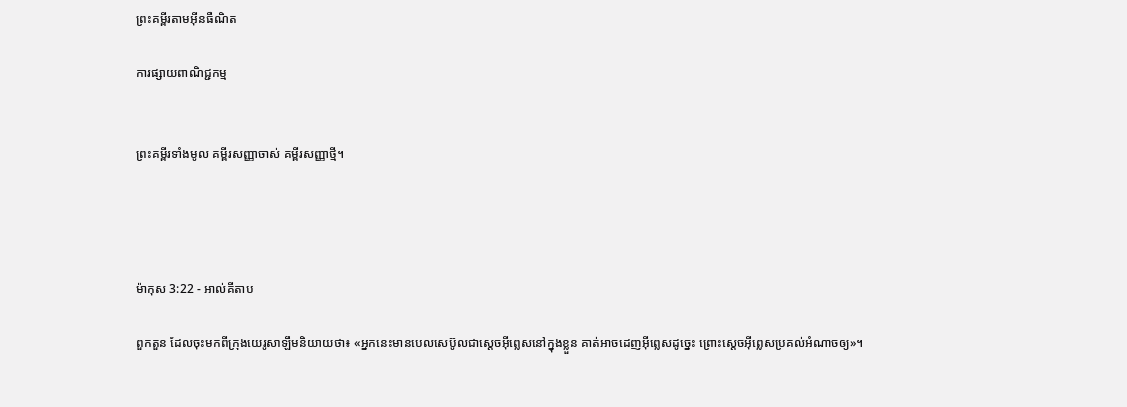ព្រះគម្ពីរតាមអ៊ីនធឺណិត

ការផ្សាយពាណិជ្ជកម្ម


ព្រះគម្ពីរទាំងមូល គម្ពីរសញ្ញាចាស់ គម្ពីរសញ្ញាថ្មី។




ម៉ាកុស 3:22 - អាល់គីតាប

ពួកតួន ដែលចុះមកពីក្រុងយេរូ‌សាឡឹមនិយាយថា៖ «អ្នកនេះមានបេល‌សេប៊ូលជាស្ដេចអ៊ីព្លេសនៅក្នុងខ្លួន គាត់អាចដេញអ៊ីព្លេសដូច្នេះ ព្រោះស្ដេចអ៊ីព្លេសប្រគល់អំណាចឲ្យ»។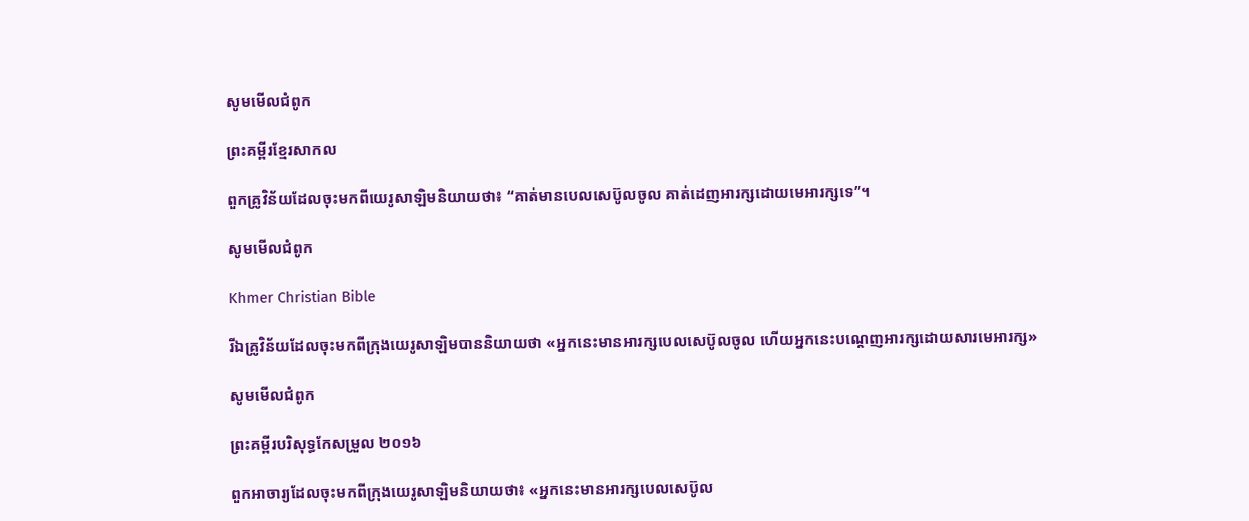សូមមើលជំពូក

ព្រះគម្ពីរខ្មែរសាកល

ពួកគ្រូវិន័យដែលចុះមកពីយេរូសាឡិមនិយាយថា៖ “គាត់មានបេលសេប៊ូលចូល គាត់ដេញអារក្សដោយមេអារក្សទេ”។

សូមមើលជំពូក

Khmer Christian Bible

រីឯគ្រូវិន័យដែលចុះមកពីក្រុងយេរូសាឡិមបាននិយាយថា «អ្នកនេះមានអារក្សបេលសេប៊ូលចូល ហើយអ្នកនេះបណ្ដេញអារក្សដោយសារមេអារក្ស»

សូមមើលជំពូក

ព្រះគម្ពីរបរិសុទ្ធកែសម្រួល ២០១៦

ពួកអាចារ្យដែលចុះមកពីក្រុងយេរូ‌សាឡិមនិយាយថា៖ «អ្នកនេះមានអារក្សបេលសេ‌ប៊ូល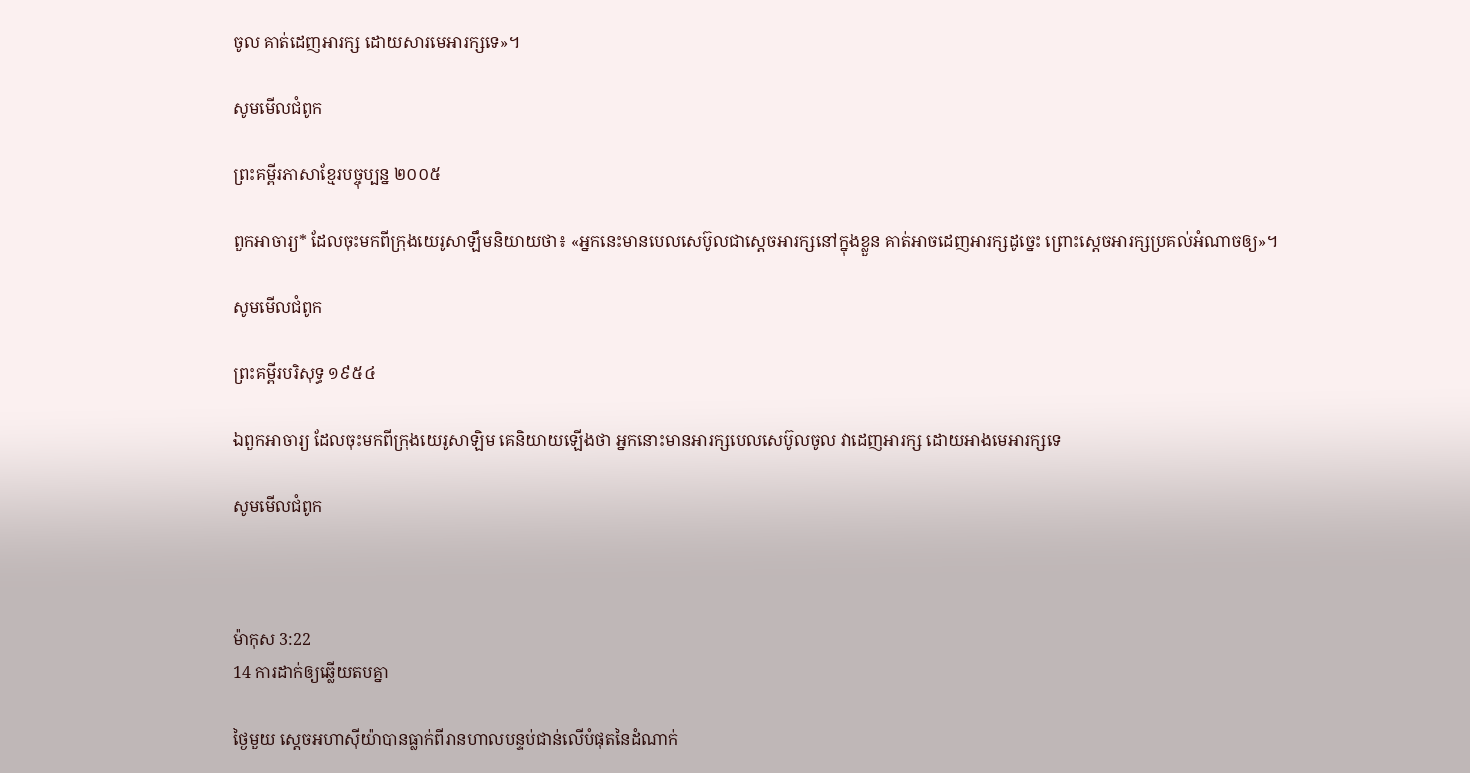ចូល គាត់ដេញអារក្ស ដោយសារមេអារក្សទេ»។

សូមមើលជំពូក

ព្រះគម្ពីរភាសាខ្មែរបច្ចុប្បន្ន ២០០៥

ពួកអាចារ្យ* ដែលចុះមកពីក្រុងយេរូ‌សាឡឹមនិយាយថា៖ «អ្នកនេះមានបេល‌សេប៊ូលជាស្ដេចអារក្សនៅក្នុងខ្លួន គាត់អាចដេញអារក្សដូច្នេះ ព្រោះស្ដេចអារក្សប្រគល់អំណាចឲ្យ»។

សូមមើលជំពូក

ព្រះគម្ពីរបរិសុទ្ធ ១៩៥៤

ឯពួកអាចារ្យ ដែលចុះមកពីក្រុងយេរូ‌សាឡិម គេនិយាយឡើងថា អ្នកនោះមានអារក្សបេល‌សេ‌ប៊ូលចូល វាដេញអារក្ស ដោយអាងមេអារក្សទេ

សូមមើលជំពូក



ម៉ាកុស 3:22
14 ការដាក់ឲ្យឆ្លើយតបគ្នា

ថ្ងៃមួយ ស្តេចអហា‌ស៊ីយ៉ាបានធ្លាក់ពីរាន‌ហាលបន្ទប់ជាន់លើបំផុតនៃដំណាក់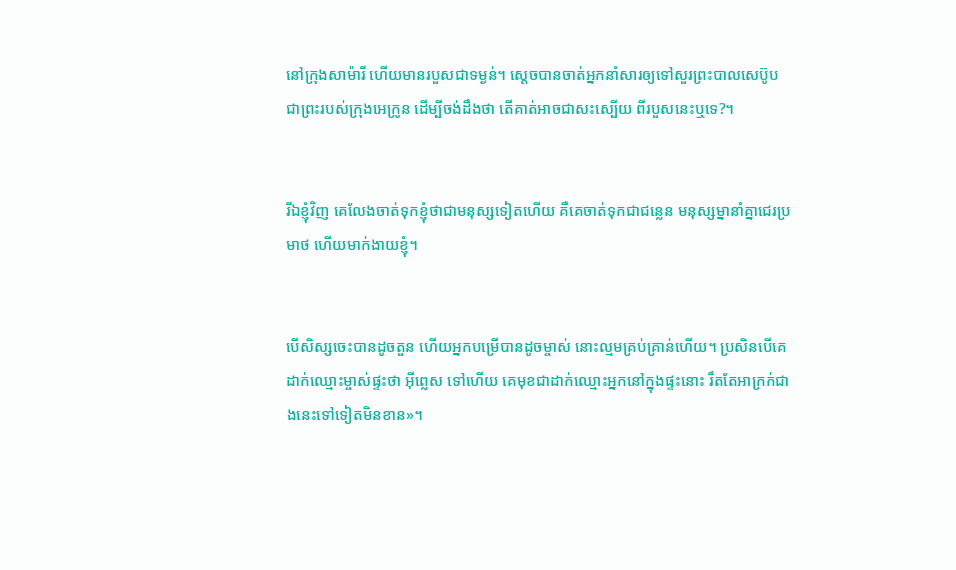នៅក្រុងសាម៉ារី ហើយមានរបួសជាទម្ងន់។ ស្តេចបានចាត់អ្នកនាំសារឲ្យទៅសួរព្រះបាល‌សេប៊ូប ជាព្រះរបស់ក្រុងអេក្រូន ដើម្បីចង់ដឹងថា តើគាត់អាចជាសះ‌ស្បើយ ពីរបួសនេះឬទេ?។


រីឯខ្ញុំវិញ គេលែងចាត់ទុកខ្ញុំថាជាមនុស្សទៀតហើយ គឺគេចាត់ទុកជាជន្លេន មនុស្ស‌ម្នានាំគ្នាជេរប្រមាថ ហើយមាក់ងាយខ្ញុំ។


បើសិស្សចេះបានដូចតួន ហើយអ្នកបម្រើបានដូចម្ចាស់ នោះល្មមគ្រប់គ្រាន់ហើយ។ ប្រសិនបើគេដាក់ឈ្មោះម្ចាស់ផ្ទះថា អ៊ីព្លេស ទៅហើយ គេមុខជាដាក់ឈ្មោះអ្នកនៅក្នុងផ្ទះនោះ រឹតតែអាក្រក់ជាងនេះទៅទៀតមិនខាន»។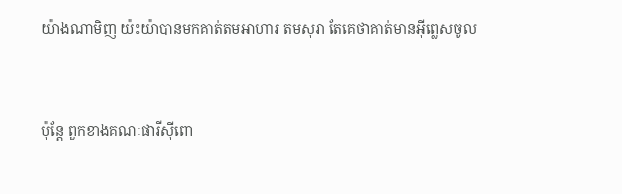យ៉ាងណាមិញ យ៉ះយ៉ាបានមកគាត់តមអាហារ តមសុរា តែគេថាគាត់មានអ៊ីព្លេសចូល


ប៉ុន្ដែ ពួកខាងគណៈផារីស៊ីពោ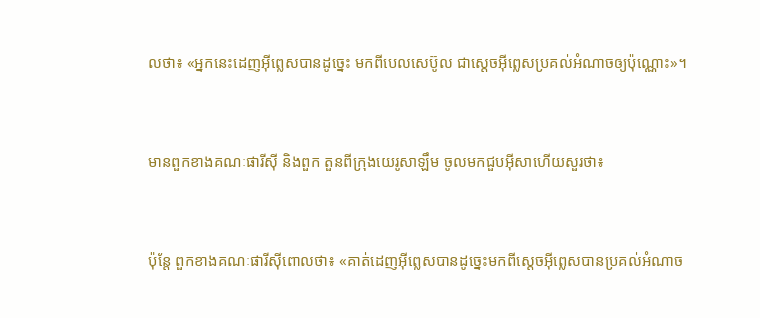លថា៖ «អ្នកនេះដេញអ៊ីព្លេសបានដូច្នេះ មកពីបេលសេ‌ប៊ូល ជាស្ដេចអ៊ីព្លេសប្រគល់អំណាចឲ្យប៉ុណ្ណោះ»។


មានពួកខាងគណៈផារីស៊ី និងពួក តួនពីក្រុងយេរូ‌សាឡឹម ចូលមកជួបអ៊ីសាហើយសួរថា៖


ប៉ុន្ដែ ពួកខាងគណៈផារីស៊ីពោលថា៖ «គាត់ដេញអ៊ីព្លេសបានដូច្នេះមកពីស្ដេចអ៊ីព្លេសបានប្រគល់អំណាច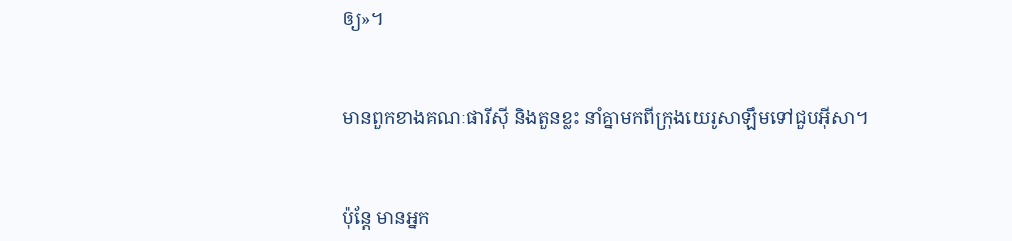ឲ្យ»។


មានពួកខាងគណៈផារី‌ស៊ី និងតួនខ្លះ នាំគ្នាមកពីក្រុងយេរូ‌សាឡឹមទៅជួបអ៊ីសា។


ប៉ុន្តែ មានអ្នក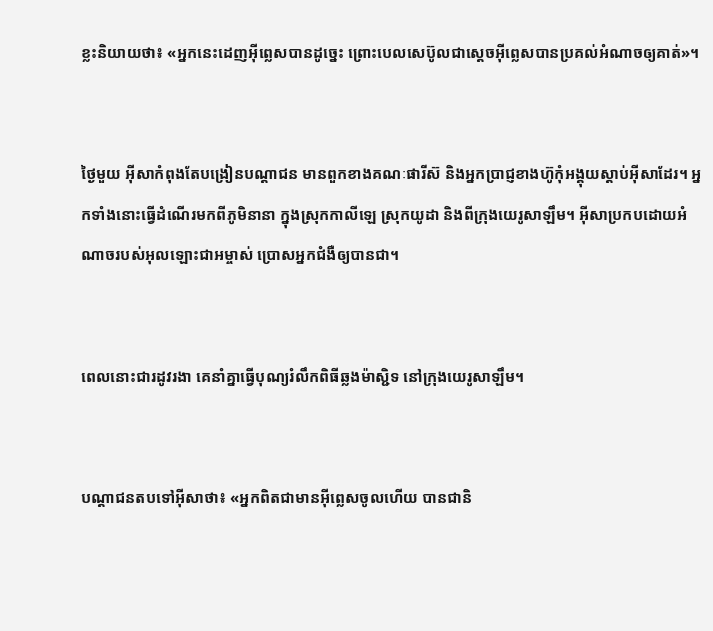ខ្លះនិយាយថា៖ «អ្នកនេះដេញអ៊ីព្លេសបានដូច្នេះ ព្រោះបេលសេប៊ូលជាស្ដេចអ៊ីព្លេសបានប្រគល់អំណាចឲ្យគាត់»។


ថ្ងៃមួយ អ៊ីសាកំពុងតែបង្រៀនបណ្ដា‌ជន មានពួកខាងគណៈផារីស៊ និងអ្នកប្រាជ្ញខាងហ៊ូកុំអង្គុយស្ដាប់អ៊ីសាដែរ។ អ្នកទាំងនោះធ្វើដំណើរមកពីភូមិនានា ក្នុងស្រុកកាលី‌ឡេ ស្រុកយូដា និងពីក្រុងយេរូ‌សាឡឹម។ អ៊ីសាប្រកបដោយអំណាចរបស់អុលឡោះ‌ជាអម្ចាស់ ប្រោសអ្នកជំងឺឲ្យបានជា។


ពេលនោះជារដូវរងា គេនាំគ្នាធ្វើបុណ្យរំលឹកពិធីឆ្លងម៉ាស្ជិទ នៅក្រុងយេរូ‌សាឡឹម។


បណ្ដា‌ជនតបទៅអ៊ីសាថា៖ «អ្នកពិតជាមានអ៊ីព្លេសចូលហើយ បានជានិ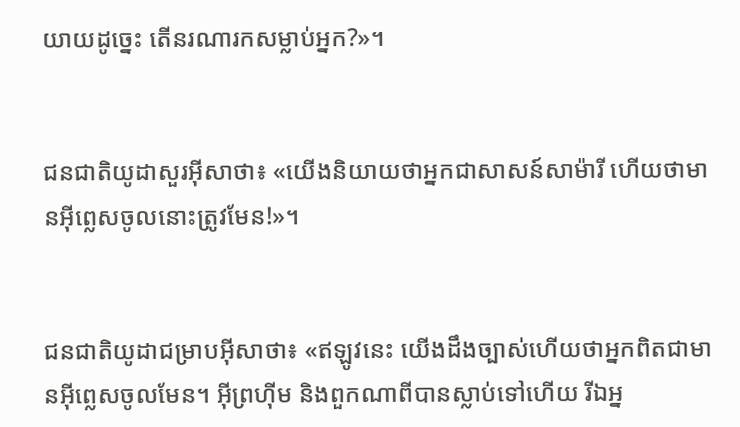យាយដូច្នេះ តើនរណារកសម្លាប់អ្នក?»។


ជន‌ជាតិយូដាសួរអ៊ីសាថា៖ «យើងនិយាយថាអ្នកជាសាសន៍សាម៉ារី ហើយថាមានអ៊ីព្លេសចូលនោះត្រូវមែន!»។


ជន‌ជាតិយូដាជម្រាបអ៊ីសាថា៖ «ឥឡូវនេះ យើងដឹងច្បាស់ហើយថាអ្នកពិតជាមានអ៊ីព្លេសចូលមែន។ អ៊ីព្រហ៊ីម និងពួកណាពីបានស្លាប់ទៅហើយ រីឯអ្ន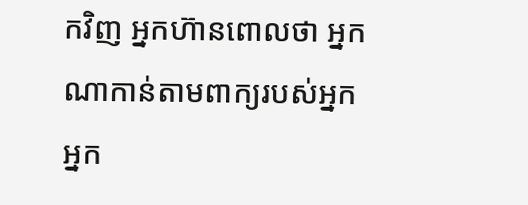កវិញ អ្នកហ៊ានពោលថា អ្នកណាកាន់តាមពាក្យរបស់អ្នក អ្នក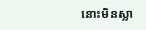នោះមិនស្លា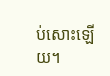ប់សោះឡើយ។